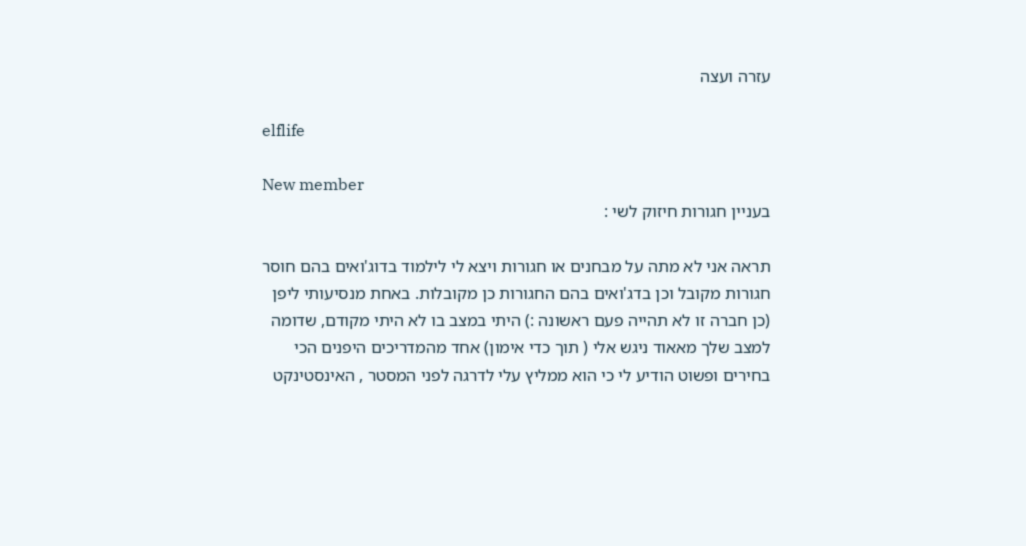עזרה ועצה

elflife

New member
בעניין חגורות חיזוק לשי :

תראה אני לא מתה על מבחנים או חגורות ויצא לי לילמוד בדוג'ואים בהם חוסר חגורות מקובל וכן בדג'ואים בהם החגורות כן מקובלות. באחת מנסיעותי ליפן (כן חברה זו לא תהייה פעם ראשונה :) היתי במצב בו לא היתי מקודם, שדומה למצב שלך מאאוד ניגש אלי ( תוך כדי אימון) אחד מהמדריכים היפנים הכי בחירים ופשוט הודיע לי כי הוא ממליץ עלי לדרגה לפני המסטר , האינסטינקט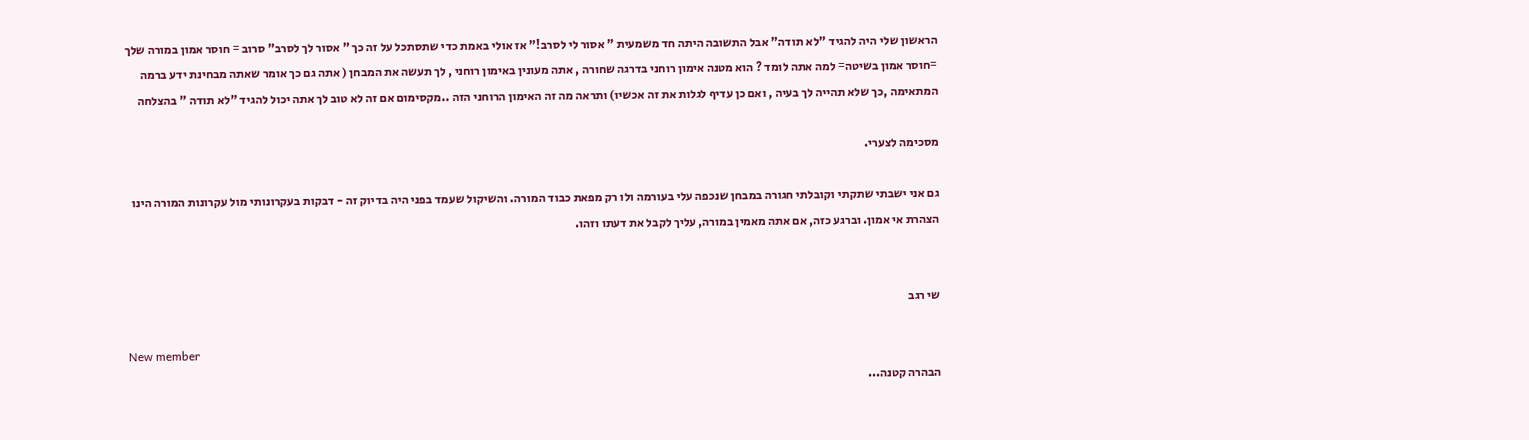הראשון שלי היה להגיד "לא תודה" אבל התשובה היתה חד משמעית " אסור לי לסרב!" אז אולי באמת כדי שתסתכל על זה כך " אסור לך לסרב" סרוב = חוסר אמון במורה שלך =חוסר אמון בשיטה= למה אתה לומד ? הוא מטנה אימון רוחני בדרגה שחורה , אתה מעונין באימון רוחני , לך תעשה את המבחן ( אתה גם כך אומר שאתה מבחינת ידע ברמה המתאימה ,כך שלא תהייה לך בעיה , ואם כן עדיף לגלות את זה אכשיו) ותראה מה זה האימון הרוחני הזה ..מקסימום אם זה לא טוב לך אתה יכול להגיד "לא תודה " בהצלחה

מסכימה לצערי.

גם אני ישבתי שתקתי וקובלתי חגורה במבחן שנכפה עלי בעורמה ולו רק מפאת כבוד המורה. והשיקול שעמד בפני היה בדיוק זה - דבקות בעקרונותי מול עקרונות המורה הינו הצהרת אי אמון. וברגע כזה, אם אתה מאמין במורה, עליך לקבל את דעתו וזהו.


שי רגב

New member
הבהרה קטנה...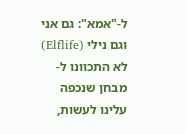ל-"אמא": גם אני וגם נילי (Elflife) לא התכוונו ל-מבחן שנכפה עלינו לעשות,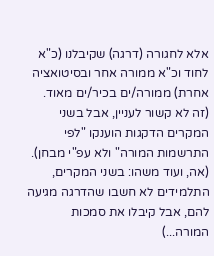אלא לחגורה (דרגה) שקיבלנו (כ"א לחוד וכ"א ממורה אחר ובסיטואציה אחרת) ממורה/ים בכיר/ים מאוד. (זה לא קשור לעניין, אבל בשני המקרים הדקגות הוענקו "לפי התרשמות המורה" ולא עפ"י מבחן). (אה, ועוד משהו: בשני המקרים, התלמידים לא חשבו שהדרגה מגיעה להם, אבל קיבלו את סמכות המורה...)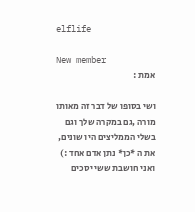elflife

New member
אמת :

ושי בסופו של דבר זה מאותו מורה ,גם במקרה שלך וגם בשלי הממליצים היו שונים, את ה *כן* נתן אדם אחד :) ואני חושבת ששי יסכים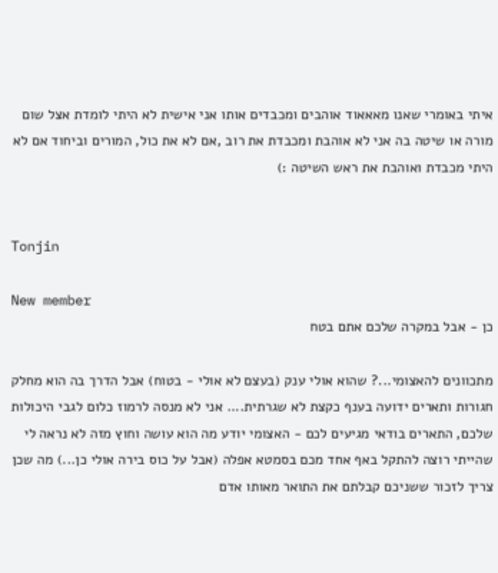איתי באומרי שאנו מאאאוד אוהבים ומכבדים אותו אני אישית לא היתי לומדת אצל שום מורה או שיטה בה אני לא אוהבת ומכבדת את רוב ,אם לא את כול, המורים וביחוד אם לא היתי מכבדת ואוהבת את ראש השיטה :)


Tonjin

New member
כן - אבל במקרה שלכם אתם בטח

מתכוונים להאצומי...? שהוא אולי ענק (בעצם לא אולי - בטוח) אבל הדרך בה הוא מחלק חגורות ותארים ידועה בענף כקצת לא שגרתית.... אני לא מנסה לרמוז כלום לגבי היכולות שלכם, התארים בודאי מגיעים לכם - האצומי יודע מה הוא עושה וחוץ מזה לא נראה לי שהייתי רוצה להתקל באף אחד מכם בסמטא אפלה (אבל על כוס בירה אולי כן...) מה שכן צריך לזכור ששניכם קבלתם את התואר מאותו אדם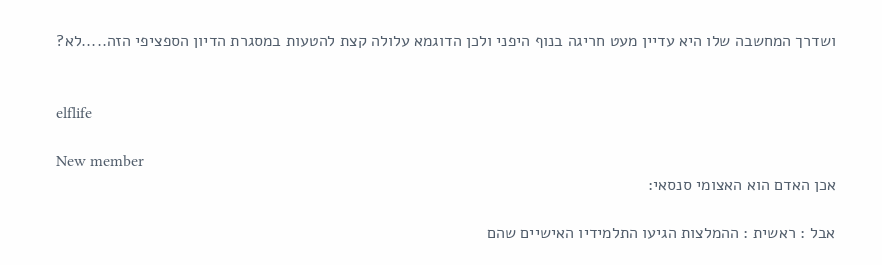ושדרך המחשבה שלו היא עדיין מעט חריגה בנוף היפני ולכן הדוגמא עלולה קצת להטעות במסגרת הדיון הספציפי הזה.....לא?


elflife

New member
אכן האדם הוא האצומי סנסאי:

אבל : ראשית : ההמלצות הגיעו התלמידיו האישיים שהם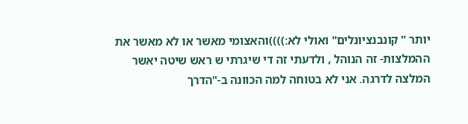יותר " קונבנציונלים" ואולי לא:))))והאצומי מאשר או לא מאשר את ההמלצות- זה הנוהל , ולדעתי זה די שיגרתי ש ראש שיטה יאשר המלצה לדרגה. אני לא בטוחה למה הכוונה ב-"הדרך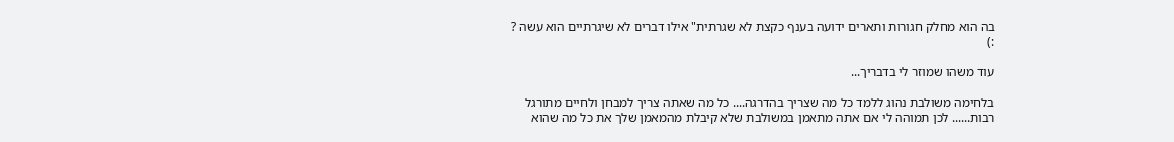בה הוא מחלק חגורות ותארים ידועה בענף כקצת לא שגרתית" אילו דברים לא שיגרתיים הוא עשה ? :)

עוד משהו שמוזר לי בדבריך...

בלחימה משולבת נהוג ללמד כל מה שצריך בהדרגה.... כל מה שאתה צריך למבחן ולחיים מתורגל רבות...... לכן תמוהה לי אם אתה מתאמן במשולבת שלא קיבלת מהמאמן שלך את כל מה שהוא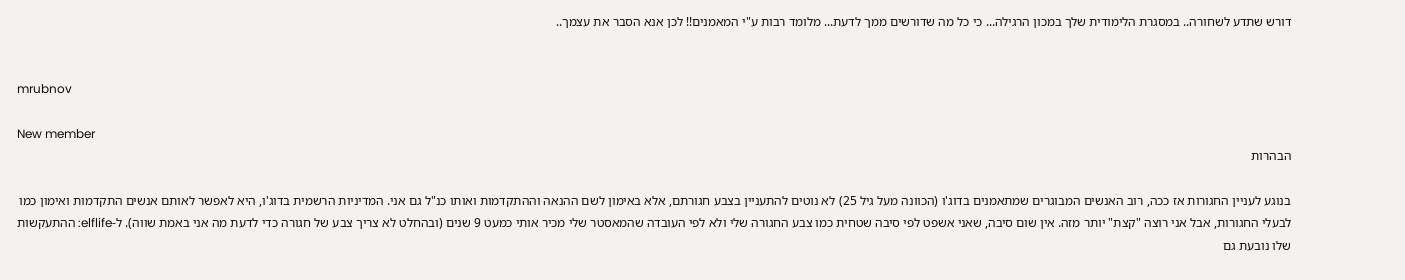דורש שתדע לשחורה.. במסגרת הלימודית שלך במכון הרגילה... כי כל מה שדורשים ממך לדעת... מלומד רבות ע"י המאמנים!! לכן אנא הסבר את עצמך..


mrubnov

New member
הבהרות

בנוגע לעניין החגורות אז ככה, רוב האנשים המבוגרים שמתאמנים בדוג'ו (הכוונה מעל גיל 25) לא נוטים להתעניין בצבע חגורתם, אלא באימון לשם ההנאה וההתקדמות ואותו כנ"ל גם אני. המדיניות הרשמית בדוג'ו, היא לאפשר לאותם אנשים התקדמות ואימון כמו לבעלי החגורות, אבל אני רוצה "קצת" יותר מזה. אין שום סיבה, שאני אשפט לפי סיבה שטחית כמו צבע החגורה שלי ולא לפי העובדה שהמאסטר שלי מכיר אותי כמעט 9 שנים (ובהחלט לא צריך צבע של חגורה כדי לדעת מה אני באמת שווה). ל-elflife: ההתעקשות שלו נובעת גם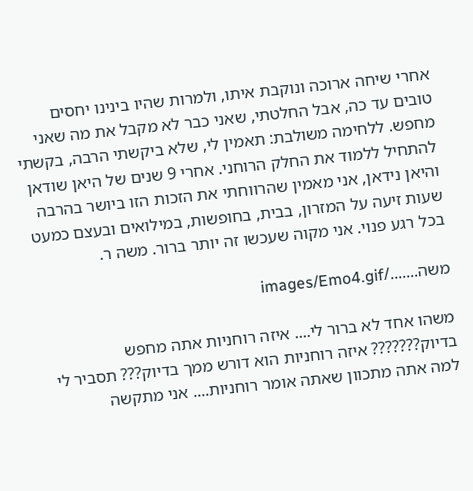אחרי שיחה ארוכה ונוקבת איתו, ולמרות שהיו בינינו יחסים טובים עד כה, אבל החלטתי, שאני כבר לא מקבל את מה שאני מחפש. ללחימה משולבת: תאמין לי, שלא ביקשתי הרבה, בקשתי להתחיל ללמוד את החלק הרוחני. אחרי 9 שנים של היאן שודאן והיאן נידאן, אני מאמין שהרווחתי את הזכות הזו ביושר בהרבה שעות זיעה על המזרון, בבית, בחופשות, במילואים ובעצם כמעט בכל רגע פנוי. אני מקוה שעכשו זה יותר ברור. משה ר.

משה......./images/Emo4.gif

משהו אחד לא ברור לי.... איזה רוחניות אתה מחפש בדיוק??????? איזה רוחניות הוא דורש ממך בדיוק??? תסביר לי למה אתה מתכוון שאתה אומר רוחניות.... אני מתקשה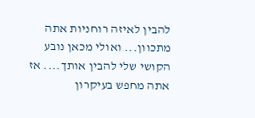להבין לאיזה רוחניות אתה מתכוון... ואולי מכאן נובע הקושי שלי להבין אותך.... אז אתה מחפש בעיקרון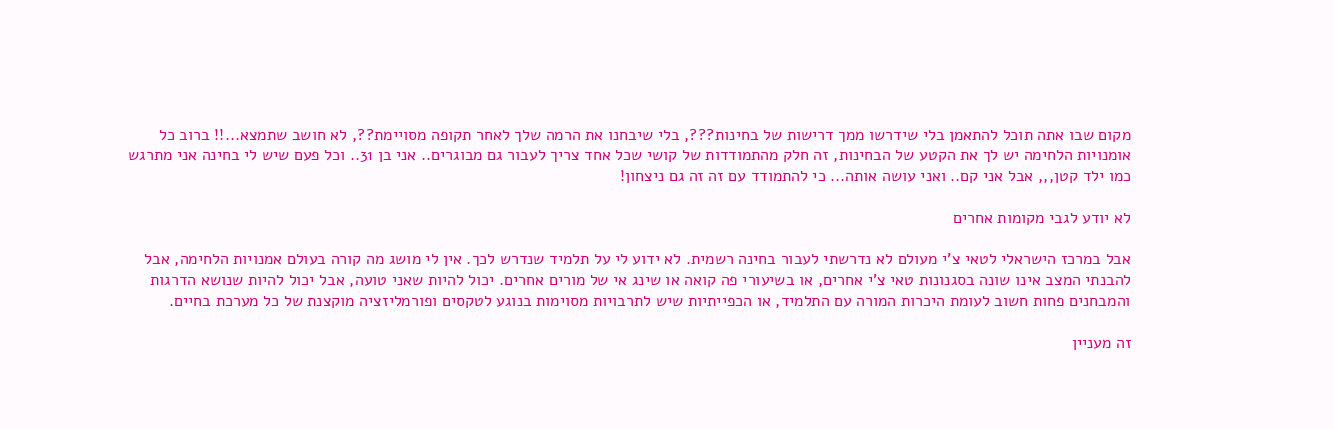מקום שבו אתה תוכל להתאמן בלי שידרשו ממך דרישות של בחינות???, בלי שיבחנו את הרמה שלך לאחר תקופה מסויימת??, לא חושב שתמצא...!! ברוב כל אומנויות הלחימה יש לך את הקטע של הבחינות, זה חלק מהתמודדות של קושי שכל אחד צריך לעבור גם מבוגרים.. אני בן 31.. וכל פעם שיש לי בחינה אני מתרגש כמו ילד קטן,,, אבל אני קם.. ואני עושה אותה... כי להתמודד עם זה זה גם ניצחון!

לא יודע לגבי מקומות אחרים

אבל במרכז הישראלי לטאי צ'י מעולם לא נדרשתי לעבור בחינה רשמית. לא ידוע לי על תלמיד שנדרש לכך. אין לי מושג מה קורה בעולם אמנויות הלחימה, אבל להבנתי המצב אינו שונה בסגנונות טאי צ'י אחרים, או בשיעורי פה קואה או שינג אי של מורים אחרים. יכול להיות שאני טועה, אבל יכול להיות שנושא הדרגות והמבחנים פחות חשוב לעומת היכרות המורה עם התלמיד, או הכפייתיות שיש לתרבויות מסוימות בנוגע לטקסים ופורמליזציה מוקצנת של כל מערכת בחיים.

זה מעניין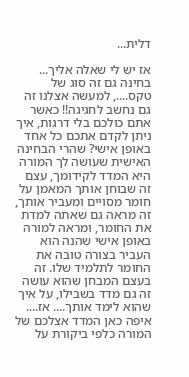דלית...

אז יש לי שאלה אליך... בחינה גם זה סוג של טקס...., למעשה אצלנו זה גם נחשב לחגיגה!! כאשר אתם כולכם בלי דרגות, איך ניתן לקדם אתכם כל אחד באופן אישי? שהרי הבחינה האישית שעושה לך המורה היא המדד לקידומך, עצם זה שבוחן אותך המאמן על חומר מסויים ומעביר אותך, זה מראה גם שאתה למדת את החומר, ומראה למורה באופן אישי שהנה הוא העביר בצורה טובה את החומר לתלמיד שלו. זה בעצם המבחן שהוא עושה זה גם מדד בשבילו, על איך שהוא לימד אותך.... אז.... איפה כאן המדד אצלכם של המורה כלפי ביקורת על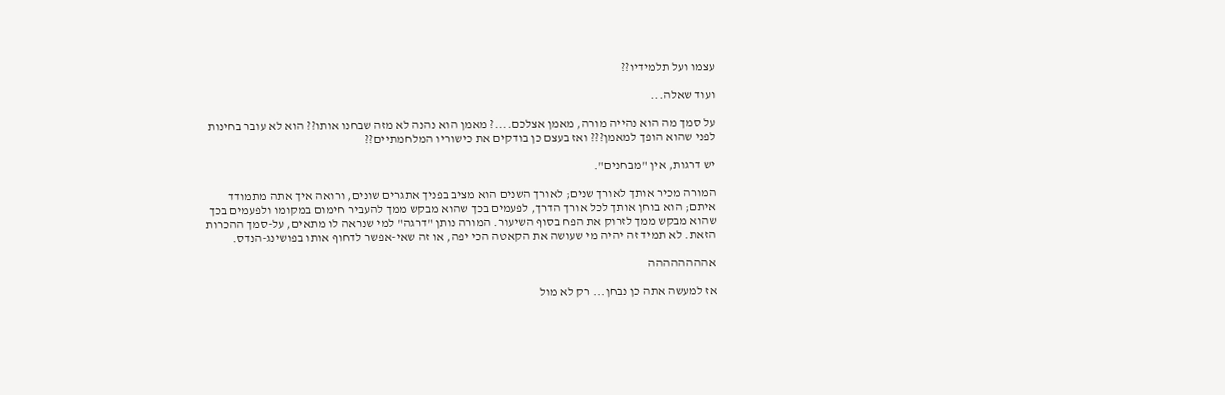עצמו ועל תלמידיו??

ועוד שאלה...

על סמך מה הוא נהייה מורה, מאמן אצלכם....? מאמן הוא נהנה לא מזה שבחנו אותו?? הוא לא עובר בחינות לפני שהוא הופך למאמן??? ואז בעצם כן בודקים את כישוריו המלחמתיים??

יש דרגות, אין "מבחנים".

המורה מכיר אותך לאורך שנים; לאורך השנים הוא מציב בפניך אתגרים שונים, ורואה איך אתה מתמודד איתם; הוא בוחן אותך לכל אורך הדרך, לפעמים בכך שהוא מבקש ממך להעביר חימום במקומו ולפעמים בכך שהוא מבקש ממך לזרוק את הפח בסוף השיעור. המורה נותן "דרגה" למי שנראה לו מתאים, על-סמך ההכרות הזאת. לא תמיד זה יהיה מי שעושה את הקאטה הכי יפה, או זה שאי-אפשר לדחוף אותו בפושינג-הנדס.

אהההההההה

אז למעשה אתה כן נבחן... רק לא מול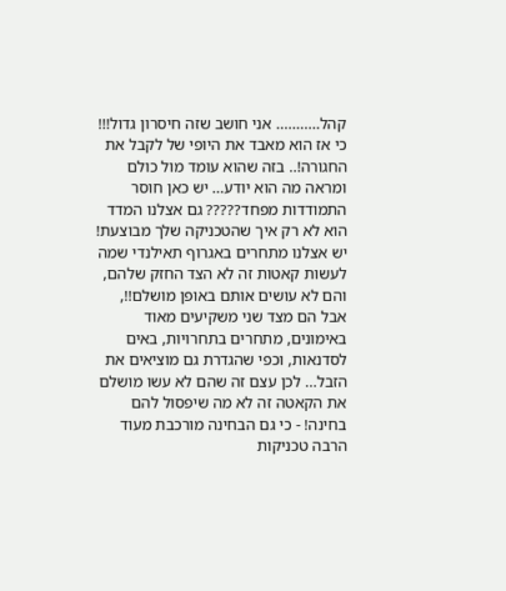קהל........... אני חושב שזה חיסרון גדול!!! כי אז הוא מאבד את היופי של לקבל את החגורה!.. בזה שהוא עומד מול כולם ומראה מה הוא יודע... יש כאן חוסר התמודדות מפחד????? גם אצלנו המדד הוא לא רק איך שהטכניקה שלך מבוצעת! יש אצלנו מתחרים באגרוף תאילנדי שמה לעשות קאטות זה לא הצד החזק שלהם, והם לא עושים אותם באופן מושלם!!, אבל הם מצד שני משקיעים מאוד באימונים, מתחרים בתחרויות, באים לסדנאות, וכפי שהגדרת גם מוציאים את הזבל... לכן עצם זה שהם לא עשו מושלם את הקאטה זה לא מה שיפסול להם בחינה! - כי גם הבחינה מורכבת מעוד הרבה טכניקות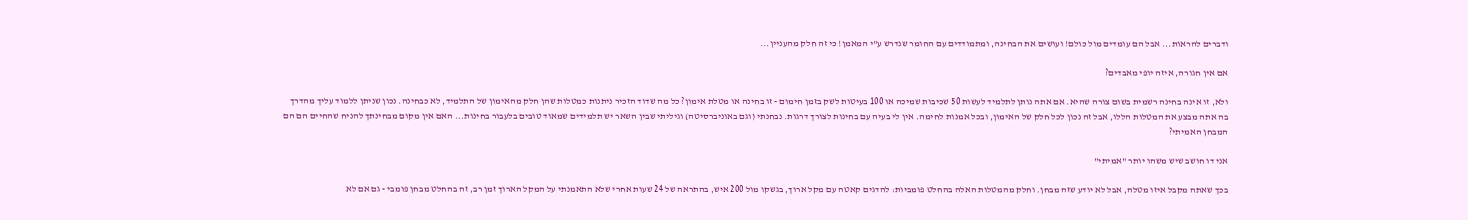ודברים להראות... אבל הם עומדים מול כולם! ועושים את הבחינה, ומתמודדים עם החומר שנדרש ע"י המאמן! כי זה חלק מהעניין...

אם אין חגורה, איזה יופי מאבדים?

ולא, זו אינה בחינה רשמית בשום צורה שהיא. אם אתה נותן לתלמיד לעשות 50 שכיבות שמיכה או 100 בעיטות לשק בזמן חימום - זו בחינה או מטלת אימון? כל מה שדוד הזכיר ניתנות כמטלות שהן חלק מהאימון של התלמיד, לא כבחינה. נכון שניתן ללמוד עליך מהדרך בה אתה מבצע את המטלות הללו, אבל זה נכון לכל חלק של האימון, ובכל אמנות לחימה. אין לי בעיה עם בחינות לצורך דרגות. נבחנתי (וגם באוניברסיטה) וגיליתי שבין השאר יש תלמידים שמאוד טובים בלעבור בחינות... האם אין מקום מבחינתך להניח שהחיים הם הם המבחן האמיתי?

אני דו חושב שיש משהו יותר "אמיתי"

בכך שאתה מקבל איזו מטלה, אבל לא יודע שזה מבחן. וחלק מהמטלות האלה בהחלט פומביות: להדגים קאטה עם מקל ארוך, בגשקו מול 200 איש, בהתראה של 24 שעות אחרי שלא התאמנתי על המקל הארוך זמן רב, זה בהחלט מבחן פומבי - גם אם לא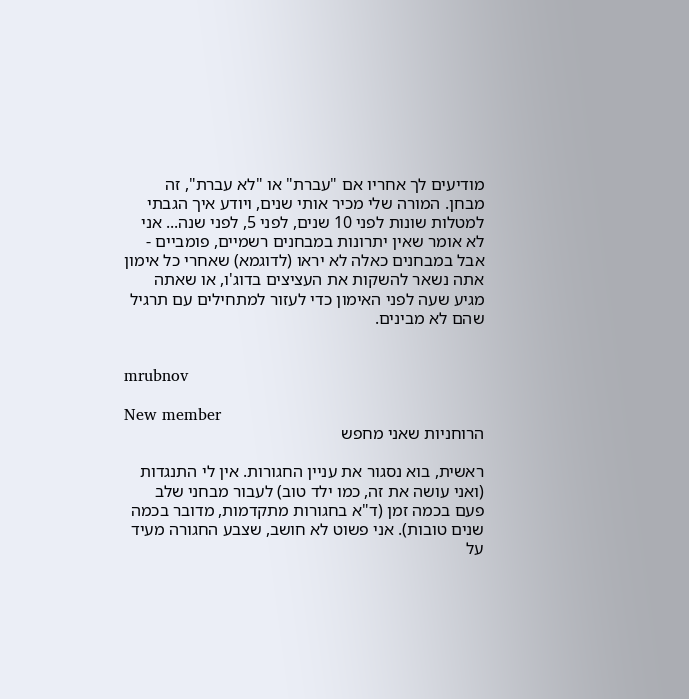מודיעים לך אחריו אם "עברת" או "לא עברת", זה מבחן. המורה שלי מכיר אותי שנים, ויודע איך הגבתי למטלות שונות לפני 10 שנים, לפני 5, לפני שנה... אני לא אומר שאין יתרונות במבחנים רשמיים, פומביים - אבל במבחנים כאלה לא יראו (לדוגמא) שאחרי כל אימון אתה נשאר להשקות את העציצים בדוג'ו, או שאתה מגיע שעה לפני האימון כדי לעזור למתחילים עם תרגיל שהם לא מבינים.


mrubnov

New member
הרוחניות שאני מחפש

ראשית, בוא נסגור את עניין החגורות. אין לי התנגדות (ואני עושה את זה, כמו ילד טוב) לעבור מבחני שלב פעם בכמה זמן (ד"א בחגורות מתקדמות, מדובר בכמה שנים טובות). אני פשוט לא חושב, שצבע החגורה מעיד על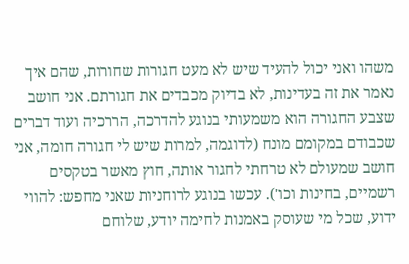משהו ואני יכול להעיד שיש לא מעט חגורות שחורות, שהם איך נאמר את זה בעדינות, לא בדיוק מכבדים את חגורתם. אני חושב שצבע החגורה הוא משמעותי בנוגע להדרכה, הררכיה ועוד דברים שכבודם במקומם מונח (לדוגמה, למרות שיש לי חגורה חומה, אני חושב שמעולם לא טרחתי לחגור אותה, חוץ מאשר בטקסים רשמיים, בחינות וכו'). עכשו בנוגע לרוחניות שאני מחפש: להווי ידוע, שכל מי שעוסק באמנות לחימה יודע, שלוחם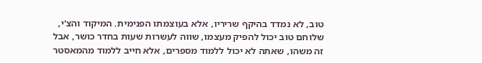טוב, לא נמדד בהיקף שריריו, אלא בעוצמתו הפנימית. המיקוד והצ'י, שלוחם טוב יכול להפיק מעצמו, שווה לעשרות שעות בחדר כושר, אבל זה משהו, שאתה לא יכול ללמוד מספרים, אלא חייב ללמוד מהמאסטר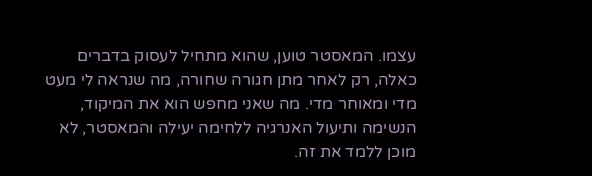עצמו. המאסטר טוען, שהוא מתחיל לעסוק בדברים כאלה, רק לאחר מתן חגורה שחורה, מה שנראה לי מעט מדי ומאוחר מדי. מה שאני מחפש הוא את המיקוד, הנשימה ותיעול האנרגיה ללחימה יעילה והמאסטר, לא מוכן ללמד את זה.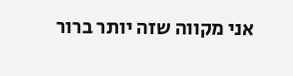אני מקווה שזה יותר ברור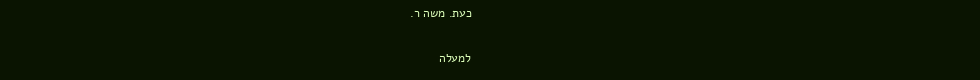כעת. משה ר.

למעלה